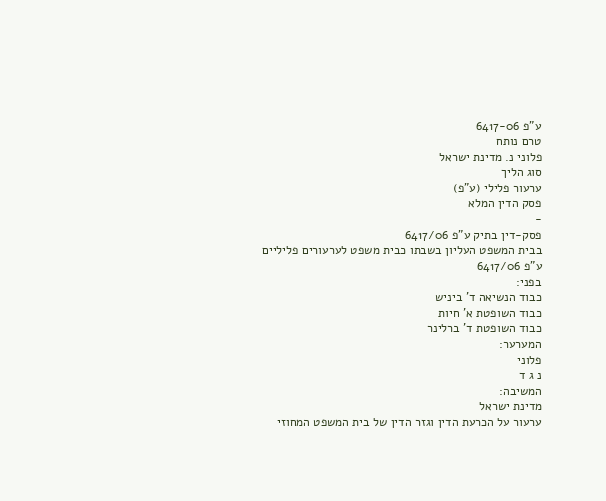ע"פ 6417-06
טרם נותח
פלוני נ. מדינת ישראל
סוג הליך
ערעור פלילי (ע"פ)
פסק הדין המלא
-
פסק-דין בתיק ע"פ 6417/06
בבית המשפט העליון בשבתו כבית משפט לערעורים פליליים
ע"פ 6417/06
בפני:
כבוד הנשיאה ד' ביניש
כבוד השופטת א' חיות
כבוד השופטת ד' ברלינר
המערער:
פלוני
נ ג ד
המשיבה:
מדינת ישראל
ערעור על הכרעת הדין וגזר הדין של בית המשפט המחוזי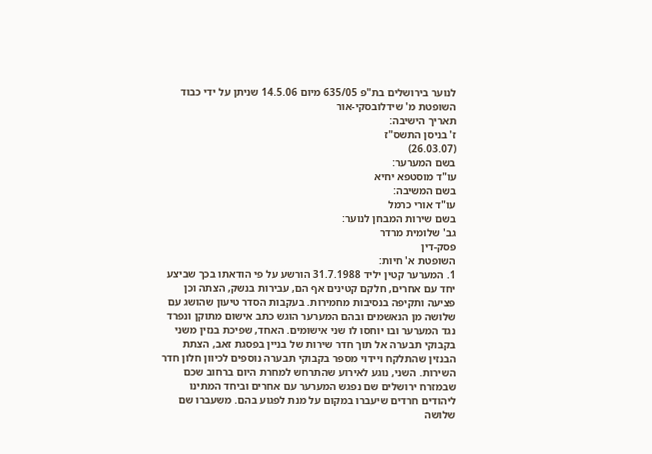לנוער בירושלים בת"פ 635/05 מיום 14.5.06 שניתן על ידי כבוד השופטת מ' שידלובסקי-אור
תאריך הישיבה:
ז' בניסן התשס"ז
(26.03.07)
בשם המערער:
עו"ד מוסטפא יחיא
בשם המשיבה:
עו"ד אורי כרמל
בשם שירות המבחן לנוער:
גב' שלומית מרדר
פסק-דין
השופטת א' חיות:
1. המערער קטין יליד 31.7.1988 הורשע על פי הודאתו בכך שביצע יחד עם אחרים, חלקם קטינים אף הם, עבירות בנשק, הצתה וכן פציעה ותקיפה בנסיבות מחמירות. בעקבות הסדר טיעון שהושג עם שלושה מן הנאשמים ובהם המערער הוגש כתב אישום מתוקן ונפרד נגד המערער ובו יוחסו לו שני אישומים. האחד, שפיכת בנזין משני בקבוקי תבערה אל תוך חדר שירות של בניין בפסגת זאב, הצתת הבנזין שהתלקח ויידוי מספר בקבוקי תבערה נוספים לכיוון חלון חדר השירות. השני, נוגע לאירוע שהתרחש למחרת היום ברחוב שכם שבמזרח ירושלים שם נפגש המערער עם אחרים וביחד המתינו ליהודים חרדים שיעברו במקום על מנת לפגוע בהם. משעברו שם שלושה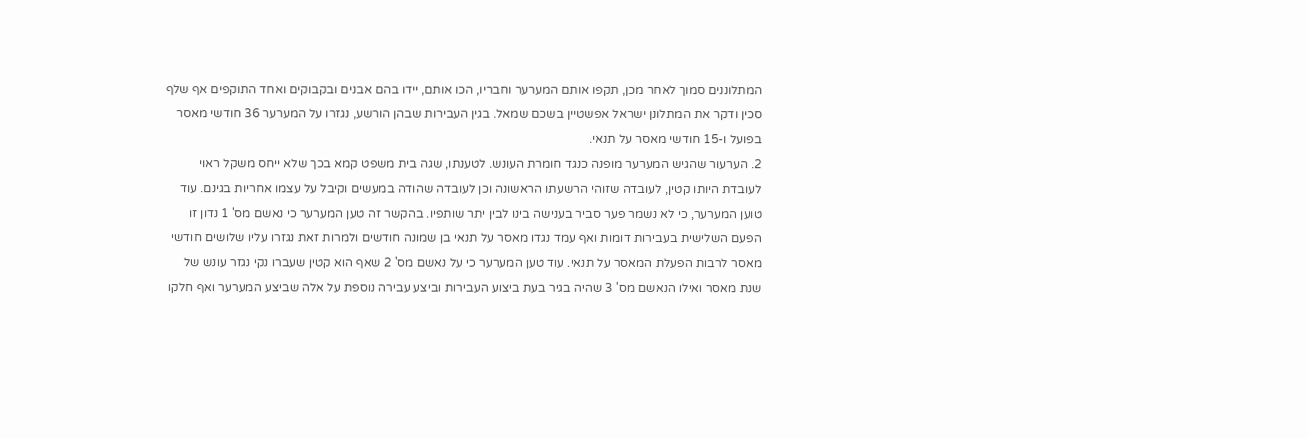המתלוננים סמוך לאחר מכן, תקפו אותם המערער וחבריו, הכו אותם, יידו בהם אבנים ובקבוקים ואחד התוקפים אף שלף סכין ודקר את המתלונן ישראל אפשטיין בשכם שמאל. בגין העבירות שבהן הורשע, נגזרו על המערער 36 חודשי מאסר בפועל ו-15 חודשי מאסר על תנאי.
2. הערעור שהגיש המערער מופנה כנגד חומרת העונש. לטענתו, שגה בית משפט קמא בכך שלא ייחס משקל ראוי לעובדת היותו קטין, לעובדה שזוהי הרשעתו הראשונה וכן לעובדה שהודה במעשים וקיבל על עצמו אחריות בגינם. עוד טוען המערער, כי לא נשמר פער סביר בענישה בינו לבין יתר שותפיו. בהקשר זה טען המערער כי נאשם מס' 1 נדון זו הפעם השלישית בעבירות דומות ואף עמד נגדו מאסר על תנאי בן שמונה חודשים ולמרות זאת נגזרו עליו שלושים חודשי מאסר לרבות הפעלת המאסר על תנאי. עוד טען המערער כי על נאשם מס' 2 שאף הוא קטין שעברו נקי נגזר עונש של שנת מאסר ואילו הנאשם מס' 3 שהיה בגיר בעת ביצוע העבירות וביצע עבירה נוספת על אלה שביצע המערער ואף חלקו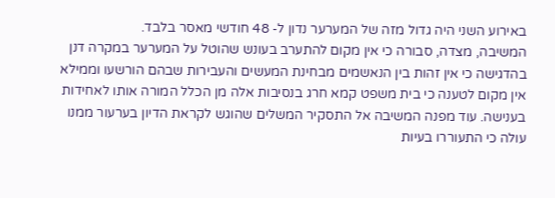באירוע השני היה גדול מזה של המערער נדון ל- 48 חודשי מאסר בלבד.
המשיבה, מצדה, סבורה כי אין מקום להתערב בעונש שהוטל על המערער במקרה דנן בהדגישה כי אין זהות בין הנאשמים מבחינת המעשים והעבירות שבהם הורשעו וממילא אין מקום לטענה כי בית משפט קמא חרג בנסיבות אלה מן הכלל המורה אותו לאחידות בענישה. עוד מפנה המשיבה אל התסקיר המשלים שהוגש לקראת הדיון בערעור ממנו עולה כי התעוררו בעיות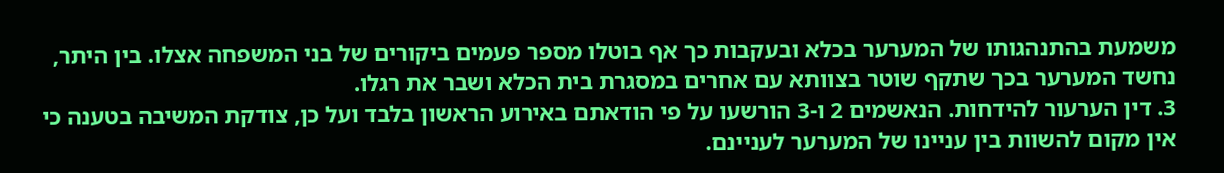משמעת בהתנהגותו של המערער בכלא ובעקבות כך אף בוטלו מספר פעמים ביקורים של בני המשפחה אצלו. בין היתר, נחשד המערער בכך שתקף שוטר בצוותא עם אחרים במסגרת בית הכלא ושבר את רגלו.
3. דין הערעור להידחות. הנאשמים 2 ו-3 הורשעו על פי הודאתם באירוע הראשון בלבד ועל כן, צודקת המשיבה בטענה כי אין מקום להשוות בין עניינו של המערער לעניינם.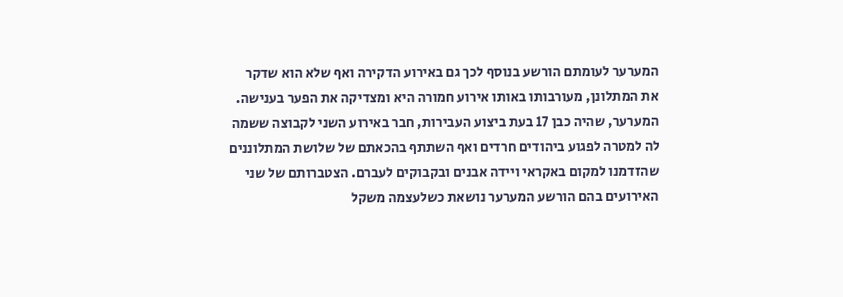המערער לעומתם הורשע בנוסף לכך גם באירוע הדקירה ואף שלא הוא שדקר את המתלונן, מעורבותו באותו אירוע חמורה היא ומצדיקה את הפער בענישה. המערער, שהיה כבן 17 בעת ביצוע העבירות, חבר באירוע השני לקבוצה ששמה לה למטרה לפגוע ביהודים חרדים ואף השתתף בהכאתם של שלושת המתלוננים שהזדמנו למקום באקראי ויידה אבנים ובקבוקים לעברם. הצטברותם של שני האירועים בהם הורשע המערער נושאת כשלעצמה משקל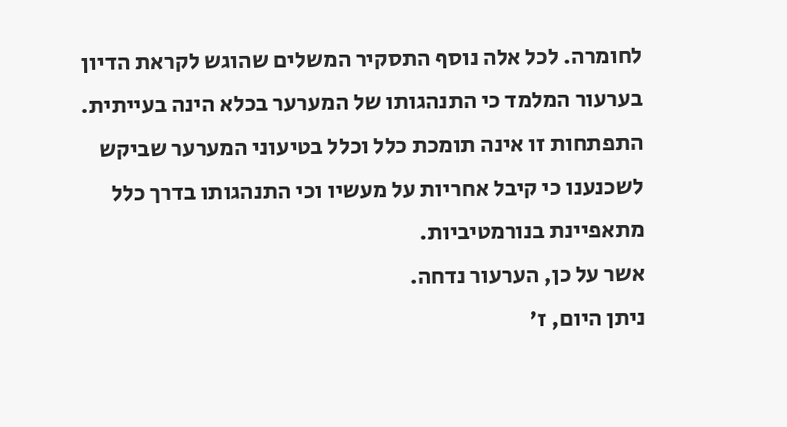לחומרה. לכל אלה נוסף התסקיר המשלים שהוגש לקראת הדיון בערעור המלמד כי התנהגותו של המערער בכלא הינה בעייתית. התפתחות זו אינה תומכת כלל וכלל בטיעוני המערער שביקש לשכנענו כי קיבל אחריות על מעשיו וכי התנהגותו בדרך כלל מתאפיינת בנורמטיביות.
אשר על כן, הערעור נדחה.
ניתן היום, ז'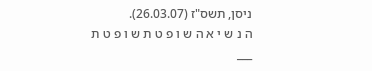ניסן, תשס"ז (26.03.07).
ה נ ש י א ה ש ו פ ט ת ש ו פ ט ת
___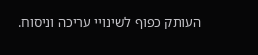העותק כפוף לשינויי עריכה וניסוח.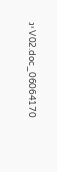06064170_V02.doc יג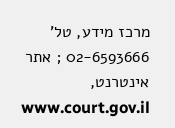מרכז מידע, טל' 02-6593666 ; אתר אינטרנט, www.court.gov.il